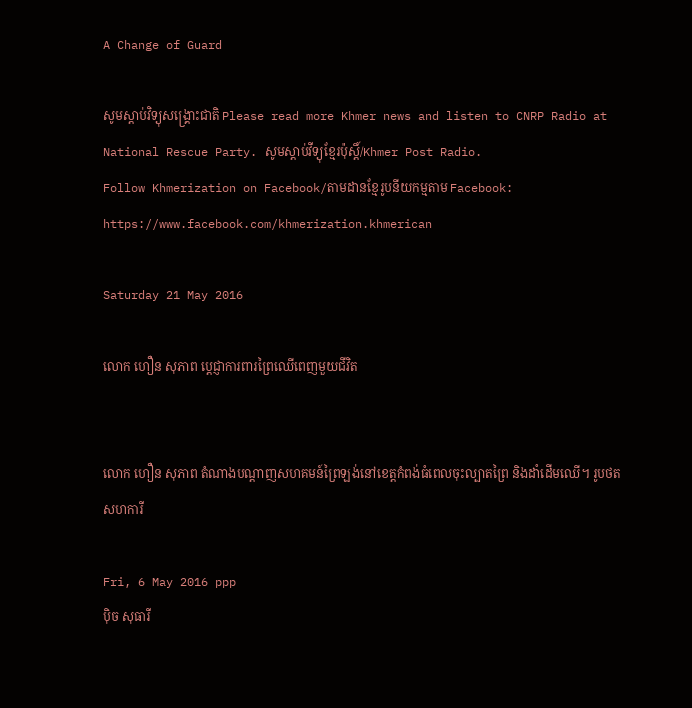A Change of Guard

សូមស្តាប់វិទ្យុសង្គ្រោះជាតិ Please read more Khmer news and listen to CNRP Radio at National Rescue Party. សូមស្តាប់វីទ្យុខ្មែរប៉ុស្តិ៍/Khmer Post Radio.
Follow Khmerization on Facebook/តាមដានខ្មែរូបនីយកម្មតាម Facebook: https://www.facebook.com/khmerization.khmerican

Saturday 21 May 2016

លោក ហឿន សុភាព ប្តេជ្ញាការពារព្រៃឈើពេញមួយជីវិត


លោក ហឿន សុភាព តំណាងបណ្តាញសហគមន៍ព្រៃឡង់នៅខេត្តកំពង់ធំពេលចុះល្បាតព្រៃ និងដាំដើមឈើ។ រូបថត សហការី

Fri, 6 May 2016 ppp
ប៉ិច សុធារី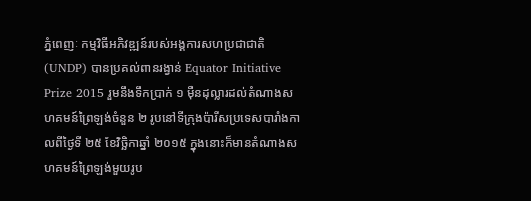ភ្នំពេញៈ កម្មវិធីអភិវឌ្ឍន៍របស់អង្គការសហប្រជាជាតិ (UNDP) បានប្រគល់ពានរង្វាន់ Equator Initiative Prize 2015 រួមនឹងទឹកប្រាក់ ១ ម៉ឺនដុល្លារដល់តំណាងសហគមន៍ព្រៃឡង់ចំនួន ២ រូបនៅទីក្រុងប៉ារីសប្រទេសបារាំងកាលពីថ្ងៃទី ២៥ ខែវិច្ឆិកាឆ្នាំ ២០១៥ ក្នុងនោះក៏មានតំណាងសហគមន៍ព្រៃឡង់មួយរូប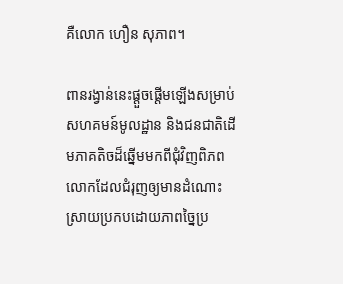គឺលោក ហឿន សុភាព។

ពានរង្វាន់នេះផ្តួចផ្តើមឡើងសម្រាប់សហគមន៍មូលដ្ឋាន និងជនជាតិដើមភាគតិចដ៏ឆ្នើមមកពីជុំវិញពិភពលោកដែលជំរុញឲ្យមានដំណោះស្រាយប្រកបដោយភាពច្នៃប្រ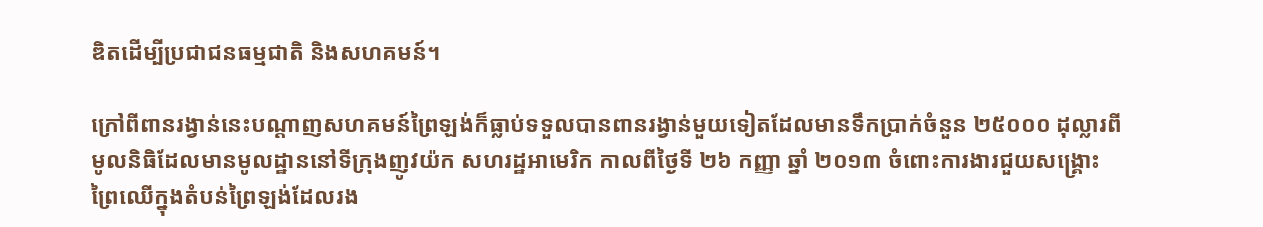ឌិតដើម្បីប្រជាជនធម្មជាតិ និងសហគមន៍។

ក្រៅពីពានរង្វាន់នេះបណ្តាញសហគមន៍ព្រៃឡង់ក៏ធ្លាប់ទទួលបានពានរង្វាន់មួយទៀតដែលមានទឹកប្រាក់ចំនួន ២៥០០០ ដុល្លារពីមូលនិធិដែលមានមូលដ្ឋាននៅទីក្រុងញូវយ៉ក សហរដ្ឋអាមេរិក កាលពីថ្ងៃទី ២៦ កញ្ញា ឆ្នាំ ២០១៣ ចំពោះការងារជួយសង្គ្រោះព្រៃឈើក្នុងតំបន់ព្រៃឡង់ដែលរង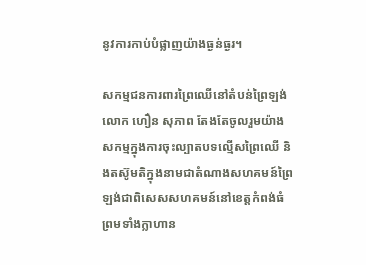នូវការកាប់បំផ្លាញយ៉ាងធ្ងន់ធ្ងរ។

សកម្មជនការពារព្រៃឈើនៅតំបន់ព្រៃឡង់លោក ហឿន សុភាព តែងតែចូលរួមយ៉ាងសកម្មក្នុងការចុះល្បាតបទល្មើសព្រៃឈើ និងតស៊ូមតិក្នុងនាមជាតំណាងសហគមន៍ព្រៃឡង់ជាពិសេសសហគមន៍នៅខេត្តកំពង់ធំព្រមទាំងក្លាហាន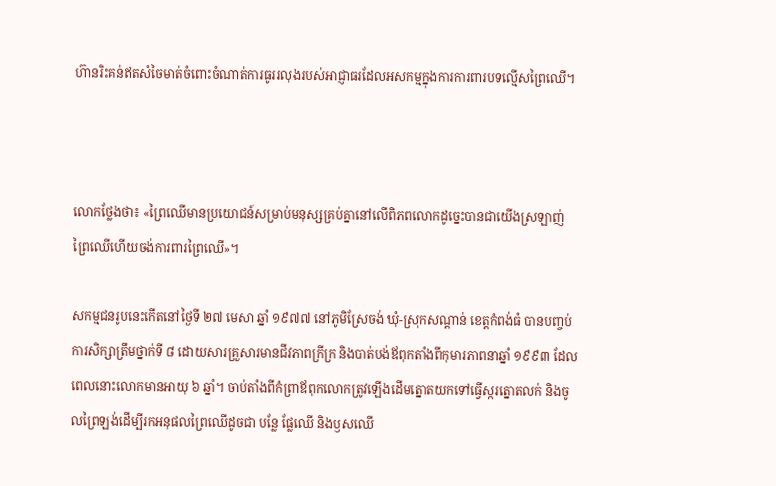ហ៊ានរិះគន់ឥតសំចៃមាត់ចំពោះចំណាត់ការធូររលុងរបស់អាជ្ញាធរដែលអសកម្មក្នុងការការពារបទល្មើសព្រៃឈើ។



លោកថ្លែងថា៖ «ព្រៃឈើមានប្រយោជន៍សម្រាប់មនុស្សគ្រប់គ្នានៅលើពិភពលោកដូច្នេះបានជាយើងស្រឡាញ់ព្រៃឈើហើយចង់ការពារព្រៃឈើ»។

សកម្មជនរូបនេះកើតនៅថ្ងៃទី ២៧ មេសា ឆ្នាំ ១៩៧៧ នៅភូមិស្រែចង់ ឃុំ-ស្រុកសណ្តាន់ ខេត្តកំពង់ធំ បានបញ្ចប់ការសិក្សាត្រឹមថ្នាក់ទី ៨ ដោយសារគ្រួសារមានជីវភាពក្រីក្រ និងបាត់បង់ឪពុកតាំងពីកុមារភាពនាឆ្នាំ ១៩៩៣ ដែលពេលនោះលោកមានអាយុ ៦ ឆ្នាំ។ ចាប់តាំងពីកំព្រាឪពុកលោកត្រូវឡើងដើមត្នោតយកទៅធ្វើស្ករត្នោតលក់ និងចូលព្រៃឡង់ដើម្បីរកអនុផលព្រៃឈើដូចជា បន្លែ ផ្លែឈើ និងឫសឈើ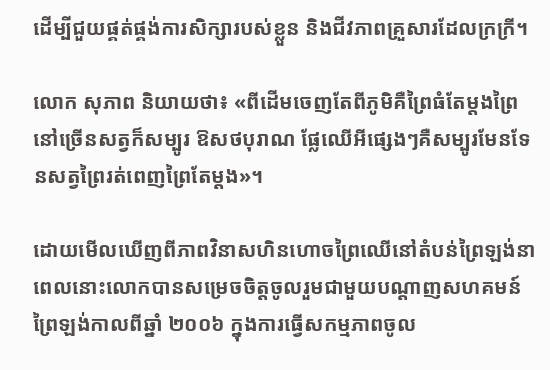ដើម្បីជួយផ្គត់ផ្គង់ការសិក្សារបស់ខ្លួន និងជីវភាពគ្រួសារដែលក្រក្រី។

លោក សុភាព និយាយថា៖ «ពីដើមចេញតែពីភូមិគឺព្រៃធំតែម្តងព្រៃនៅច្រើនសត្វក៏សម្បូរ ឱសថបុរាណ ផ្លែឈើអីផ្សេងៗគឺសម្បូរមែនទែនសត្វព្រៃរត់ពេញព្រៃតែម្តង»។

ដោយមើលឃើញពីភាពវិនាសហិនហោចព្រៃឈើនៅតំបន់ព្រៃឡង់នាពេលនោះលោកបានសម្រេចចិត្តចូលរួមជាមួយបណ្តាញសហគមន៍ព្រៃឡង់កាលពីឆ្នាំ ២០០៦ ក្នុងការធ្វើសកម្មភាពចូល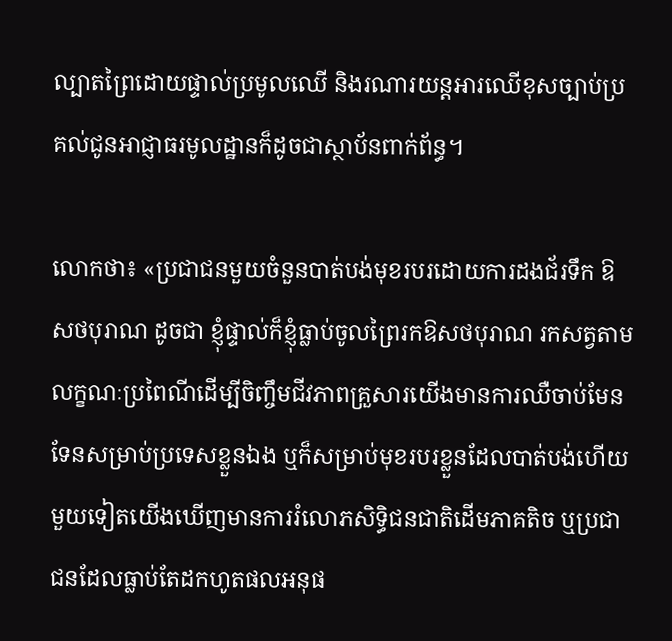ល្បាតព្រៃដោយផ្ទាល់ប្រមូលឈើ និងរណារយន្តអារឈើខុសច្បាប់ប្រគល់ជូនអាជ្ញាធរមូលដ្ឋានក៏ដូចជាស្ថាប័នពាក់ព័ន្ធ។

លោកថា៖ «ប្រជាជនមួយចំនួនបាត់បង់មុខរបរដោយការដងជ័រទឹក ឱសថបុរាណ ដូចជា ខ្ញុំផ្ទាល់ក៏ខ្ញុំធ្លាប់ចូលព្រៃរកឱសថបុរាណ រកសត្វតាមលក្ខណៈប្រពៃណីដើម្បីចិញ្ចឹមជីវភាពគ្រួសារយើងមានការឈឺចាប់មែនទែនសម្រាប់ប្រទេសខ្លួនឯង ឬក៏សម្រាប់មុខរបរខ្លួនដែលបាត់បង់ហើយមួយទៀតយើងឃើញមានការរំលោភសិទ្ធិជនជាតិដើមភាគតិច ឬប្រជាជនដែលធ្លាប់តែដកហូតផលអនុផ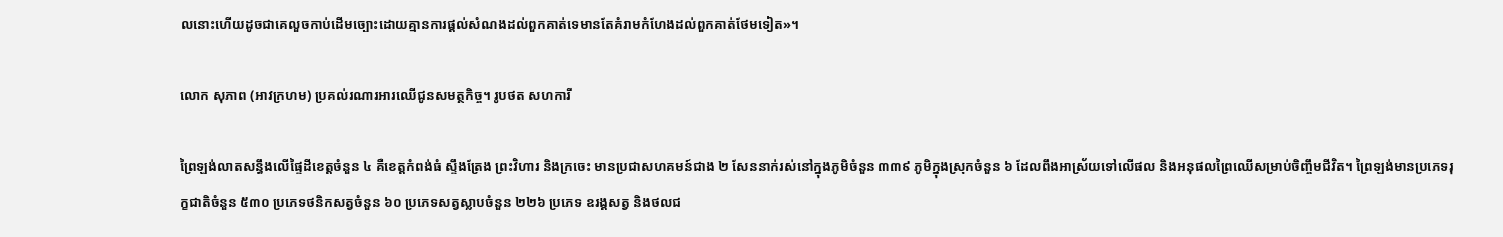លនោះហើយដូចជាគេលួចកាប់ដើមច្បោះដោយគ្មានការផ្តល់សំណងដល់ពួកគាត់ទេមានតែគំរាមកំហែងដល់ពួកគាត់ថែមទៀត»។

លោក សុភាព (អាវក្រហម) ប្រគល់រណារអារឈើជូនសមត្ថកិច្ច។ រូបថត សហការី

ព្រៃឡង់លាតសន្ធឹងលើផ្ទៃដីខេត្តចំនួន ៤ គឺខេត្តកំពង់ធំ ស្ទឹងត្រែង ព្រះវិហារ និងក្រចេះ មានប្រជាសហគមន៍ជាង ២ សែននាក់រស់នៅក្នុងភូមិចំនួន ៣៣៩ ភូមិក្នុងស្រុកចំនួន ៦ ដែលពឹងអាស្រ័យទៅលើផល និងអនុផលព្រៃឈើសម្រាប់ចិញ្ចឹមជីវិត។ ព្រៃឡង់មានប្រភេទរុក្ខជាតិចំនួន ៥៣០ ប្រភេទថនិកសត្វចំនួន ៦០ ប្រភេទសត្វស្លាបចំនួន ២២៦ ប្រភេទ ឧរង្គសត្វ និងថលជ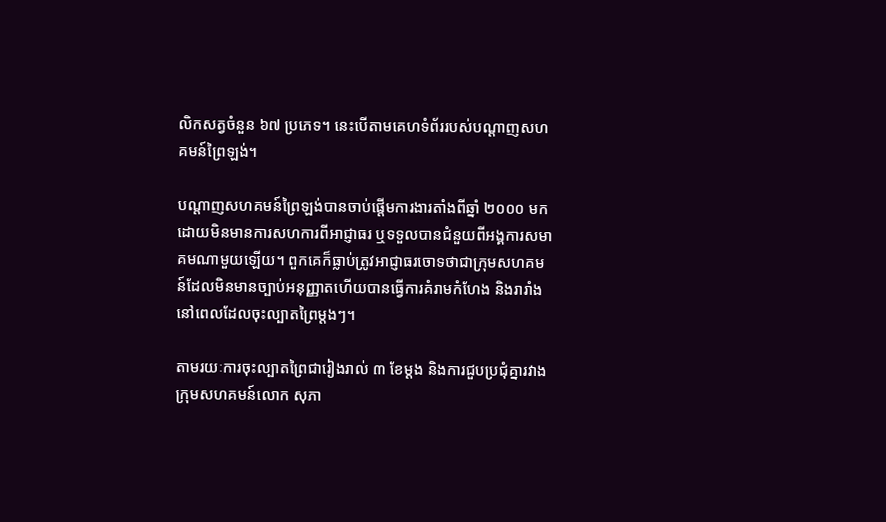លិកសត្វចំនួន ៦៧ ប្រភេទ។ នេះបើតាមគេហទំព័ររបស់បណ្តាញសហគមន៍ព្រៃឡង់។

បណ្តាញសហគមន៍ព្រៃឡង់បានចាប់ផ្តើមការងារតាំងពីឆ្នាំ ២០០០ មកដោយមិនមានការសហការពីអាជ្ញាធរ ឬទទួលបានជំនួយពីអង្គការសមាគមណាមួយឡើយ។ ពួកគេក៏ធ្លាប់ត្រូវអាជ្ញាធរចោទថាជាក្រុមសហគមន៍ដែលមិនមានច្បាប់អនុញ្ញាតហើយបានធ្វើការគំរាមកំហែង និងរារាំងនៅពេលដែលចុះល្បាតព្រៃម្តងៗ។

តាមរយៈការចុះល្បាតព្រៃជារៀងរាល់ ៣ ខែម្តង និងការជួបប្រជុំគ្នារវាងក្រុមសហគមន៍លោក សុភា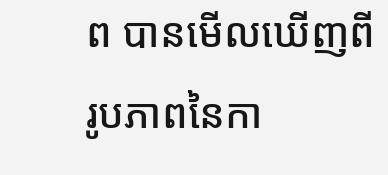ព បានមើលឃើញពីរូបភាពនៃកា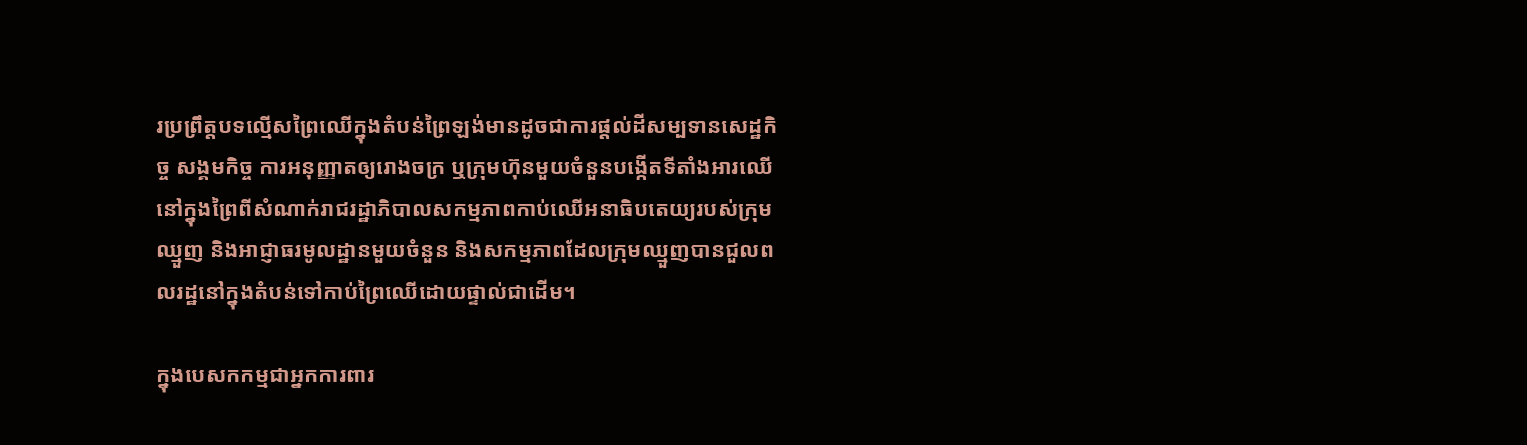រប្រព្រឹត្តបទល្មើសព្រៃឈើក្នុងតំបន់ព្រៃឡង់មានដូចជាការផ្តល់ដីសម្បទានសេដ្ឋកិច្ច សង្គមកិច្ច ការអនុញ្ញាតឲ្យរោងចក្រ ឬក្រុមហ៊ុនមួយចំនួនបង្កើតទីតាំងអារឈើនៅក្នុងព្រៃពីសំណាក់រាជរដ្ឋាភិបាលសកម្មភាពកាប់ឈើអនាធិបតេយ្យរបស់ក្រុមឈ្មួញ និងអាជ្ញាធរមូលដ្ឋានមួយចំនួន និងសកម្មភាពដែលក្រុមឈ្មួញបានជួលពលរដ្ឋនៅក្នុងតំបន់ទៅកាប់ព្រៃឈើដោយផ្ទាល់ជាដើម។

ក្នុងបេសកកម្មជាអ្នកការពារ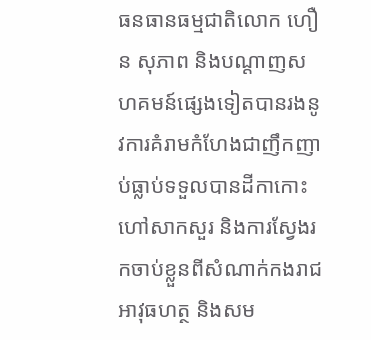ធនធានធម្មជាតិលោក ហឿន សុភាព និងបណ្តាញសហគមន៍ផ្សេងទៀតបានរងនូវការគំរាមកំហែងជាញឹកញាប់ធ្លាប់ទទួលបានដីកាកោះហៅសាកសួរ និងការស្វែងរកចាប់ខ្លួនពីសំណាក់កងរាជអាវុធហត្ថ និងសម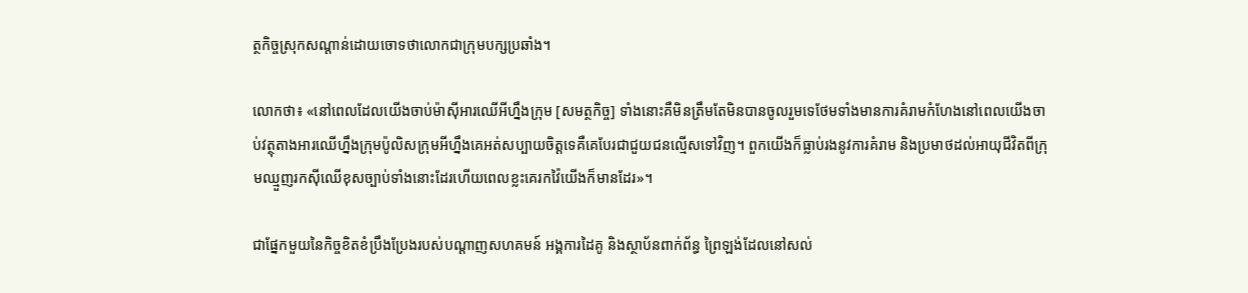ត្ថកិច្ចស្រុកសណ្តាន់ដោយចោទថាលោកជាក្រុមបក្សប្រឆាំង។

លោកថា៖ «នៅពេលដែលយើងចាប់ម៉ាស៊ីអារឈើអីហ្នឹងក្រុម [សមត្ថកិច្ច] ទាំងនោះគឺមិនត្រឹមតែមិនបានចូលរួមទេថែមទាំងមានការគំរាមកំហែងនៅពេលយើងចាប់វត្ថុតាងអារឈើហ្នឹងក្រុមប៉ូលិសក្រុមអីហ្នឹងគេអត់សប្បាយចិត្តទេគឺគេបែរជាជួយជនល្មើសទៅវិញ។ ពួកយើងក៏ធ្លាប់រងនូវការគំរាម និងប្រមាថដល់អាយុជីវិតពីក្រុមឈ្មួញរកស៊ីឈើខុសច្បាប់ទាំងនោះដែរហើយពេលខ្លះគេរកវ៉ៃយើងក៏មានដែរ»។

ជាផ្នែកមួយនៃកិច្ចខិតខំប្រឹងប្រែងរបស់បណ្តាញសហគមន៍ អង្គការដៃគូ និងស្ថាប័នពាក់ព័ន្ធ ព្រៃឡង់ដែលនៅសល់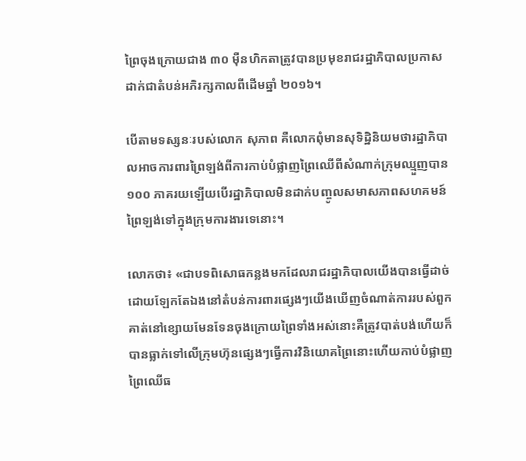ព្រៃចុងក្រោយជាង ៣០ ម៉ឺនហិកតាត្រូវបានប្រមុខរាជរដ្ឋាភិបាលប្រកាសដាក់ជាតំបន់អភិរក្សកាលពីដើមឆ្នាំ ២០១៦។

បើតាមទស្សនៈរបស់លោក សុភាព គឺលោកពុំមានសុទិដ្ឋិនិយមថារដ្ឋាភិបាលអាចការពារព្រៃឡង់ពីការកាប់បំផ្លាញព្រៃឈើពីសំណាក់ក្រុមឈ្មួញបាន ១០០ ភាគរយឡើយបើរដ្ឋាភិបាលមិនដាក់បញ្ចូលសមាសភាពសហគមន៍ព្រៃឡង់ទៅក្នុងក្រុមការងារទេនោះ។

លោកថា៖ «ជាបទពិសោធកន្លងមកដែលរាជរដ្ឋាភិបាលយើងបានធ្វើដាច់ដោយឡែកតែឯងនៅតំបន់ការពារផ្សេងៗយើងឃើញចំណាត់ការរបស់ពួកគាត់នៅខ្សោយមែនទែនចុងក្រោយព្រៃទាំងអស់នោះគឺត្រូវបាត់បង់ហើយក៏បានធ្លាក់ទៅលើក្រុមហ៊ុនផ្សេងៗធ្វើការវិនិយោគព្រៃនោះហើយកាប់បំផ្លាញព្រៃឈើធ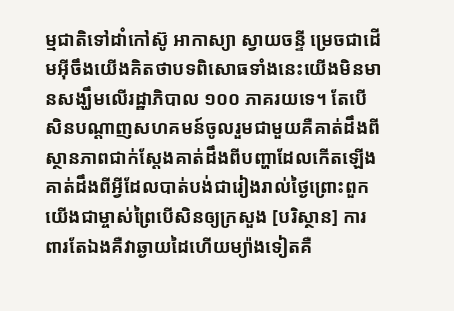ម្មជាតិទៅដាំកៅស៊ូ អាកាស្យា ស្វាយចន្ទី ម្រេចជាដើមអ៊ីចឹងយើងគិតថាបទពិសោធទាំងនេះយើងមិនមានសង្ឃឹមលើរដ្ឋាភិបាល ១០០ ភាគរយទេ។ តែបើសិនបណ្តាញសហគមន៍ចូលរួមជាមួយគឺគាត់ដឹងពីស្ថានភាពជាក់ស្តែងគាត់ដឹងពីបញ្ហាដែលកើតឡើងគាត់ដឹងពីអ្វីដែលបាត់បង់ជារៀងរាល់ថ្ងៃព្រោះពួកយើងជាម្ចាស់ព្រៃបើសិនឲ្យក្រសួង [បរិស្ថាន] ការពារតែឯងគឺវាឆ្ងាយដៃហើយម្យ៉ាងទៀតគឺ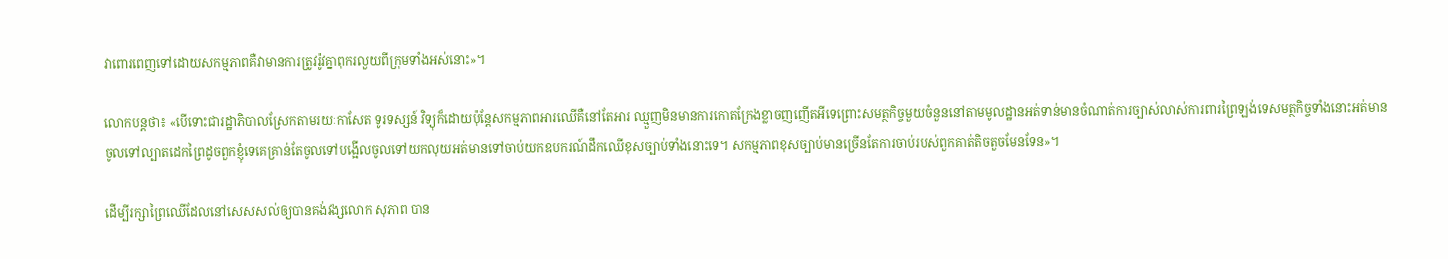វាពោរពេញទៅដោយសកម្មភាពគឺវាមានការត្រូវរ៉ូវគ្នាពុករលួយពីក្រុមទាំងអស់នោះ»។

លោកបន្តថា៖ «បើទោះជារដ្ឋាភិបាលស្រែកតាមរយៈកាសែត ទូរទស្សន៍ វិទ្យុក៏ដោយប៉ុន្តែសកម្មភាពអារឈើគឺនៅតែអារ ឈ្មួញមិនមានការកោតក្រែងខ្លាចញញើតអីទេព្រោះសមត្ថកិច្ចមួយចំនួននៅតាមមូលដ្ឋានអត់ទាន់មានចំណាត់ការច្បាស់លាស់ការពារព្រៃឡង់ទេសមត្ថកិច្ចទាំងនោះអត់មានចូលទៅល្បាតដេកព្រៃដូចពួកខ្ញុំទេគេគ្រាន់តែចូលទៅបង្អើលចូលទៅយកលុយអត់មានទៅចាប់យកឧបករណ៍ដឹកឈើខុសច្បាប់ទាំងនោះទេ។ សកម្មភាពខុសច្បាប់មានច្រើនតែការចាប់របស់ពួកគាត់តិចតួចមែនទែន»។

ដើម្បីរក្សាព្រៃឈើដែលនៅសេសសល់ឲ្យបានគង់វង្សលោក សុភាព បាន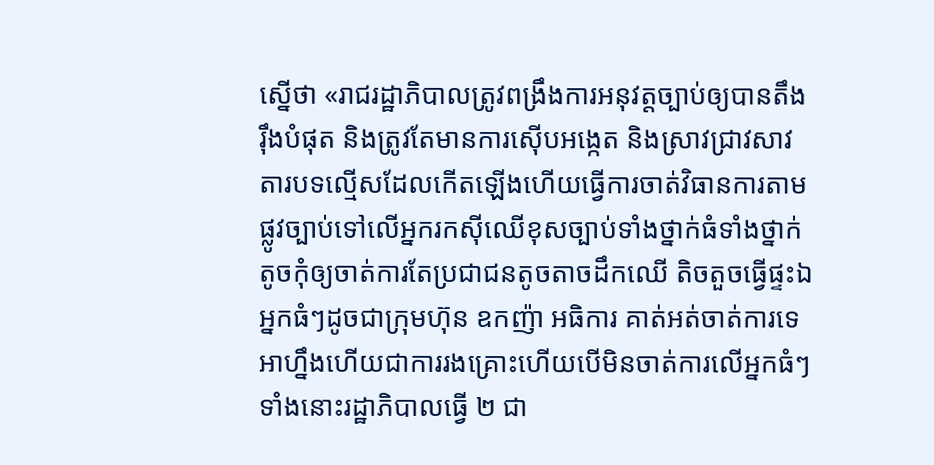ស្នើថា «រាជរដ្ឋាភិបាលត្រូវពង្រឹងការអនុវត្តច្បាប់ឲ្យបានតឹងរ៉ឹងបំផុត និងត្រូវតែមានការស៊ើបអង្កេត និងស្រាវជ្រាវសាវតារបទល្មើសដែលកើតឡើងហើយធ្វើការចាត់វិធានការតាមផ្លូវច្បាប់ទៅលើអ្នករកស៊ីឈើខុសច្បាប់ទាំងថ្នាក់ធំទាំងថ្នាក់តូចកុំឲ្យចាត់ការតែប្រជាជនតូចតាចដឹកឈើ តិចតួចធ្វើផ្ទះឯអ្នកធំៗដូចជាក្រុមហ៊ុន ឧកញ៉ា អធិការ គាត់អត់ចាត់ការទេអាហ្នឹងហើយជាការរងគ្រោះហើយបើមិនចាត់ការលើអ្នកធំៗទាំងនោះរដ្ឋាភិបាលធ្វើ ២ ជា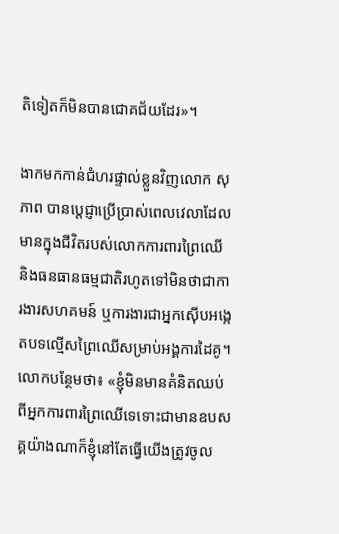តិទៀតក៏មិនបានជោគជ័យដែរ»។

ងាកមកកាន់ជំហរផ្ទាល់ខ្លួនវិញលោក សុភាព បានប្តេជ្ញាប្រើប្រាស់ពេលវេលាដែលមានក្នុងជីវិតរបស់លោកការពារព្រៃឈើ និងធនធានធម្មជាតិរហូតទៅមិនថាជាការងារសហគមន៍ ឬការងារជាអ្នកស៊ើបអង្កេតបទល្មើសព្រៃឈើសម្រាប់អង្គការដៃគូ។ លោកបន្ថែមថា៖ «ខ្ញុំមិនមានគំនិតឈប់ពីអ្នកការពារព្រៃឈើទេទោះជាមានឧបសគ្គយ៉ាងណាក៏ខ្ញុំនៅតែធ្វើយើងត្រូវចូល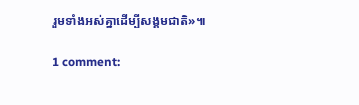រួមទាំងអស់គ្នាដើម្បីសង្គមជាតិ»៕

1 comment: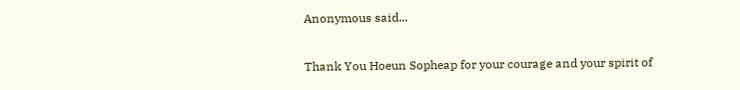Anonymous said...

Thank You Hoeun Sopheap for your courage and your spirit of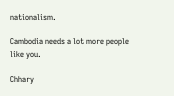nationalism.

Cambodia needs a lot more people like you.

Chhary